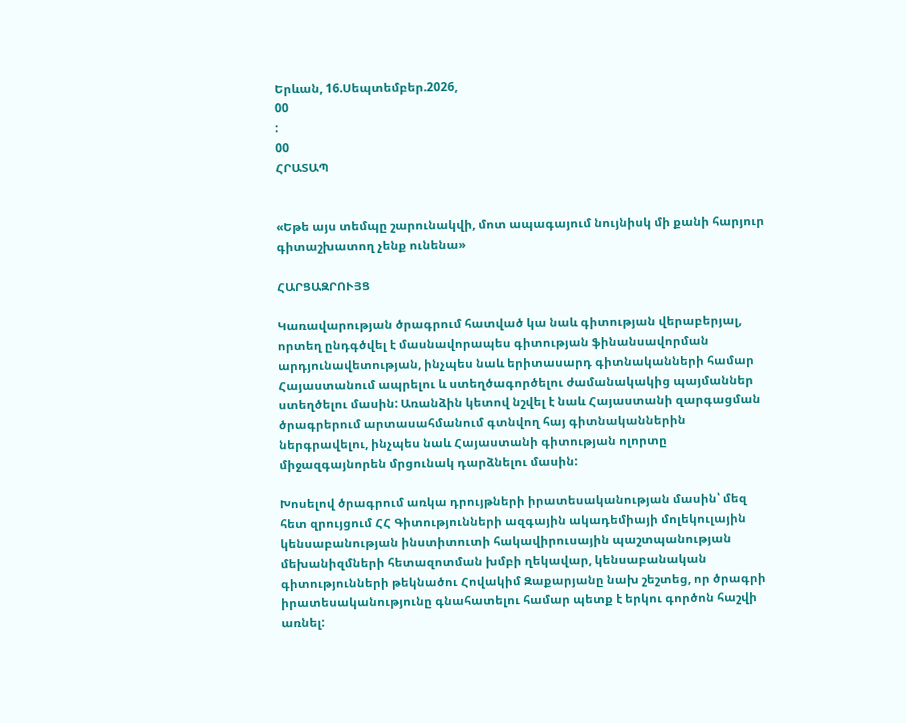Երևան, 16.Սեպտեմբեր.2026,
00
:
00
ՀՐԱՏԱՊ


«Եթե այս տեմպը շարունակվի, մոտ ապագայում նույնիսկ մի քանի հարյուր գիտաշխատող չենք ունենա»

ՀԱՐՑԱԶՐՈՒՅՑ

Կառավարության ծրագրում հատված կա նաև գիտության վերաբերյալ, որտեղ ընդգծվել է մասնավորապես գիտության ֆինանսավորման արդյունավետության, ինչպես նաև երիտասարդ գիտնականների համար Հայաստանում ապրելու և ստեղծագործելու ժամանակակից պայմաններ ստեղծելու մասին: Առանձին կետով նշվել է նաև Հայաստանի զարգացման ծրագրերում արտասահմանում գտնվող հայ գիտնականներին ներգրավելու, ինչպես նաև Հայաստանի գիտության ոլորտը միջազգայնորեն մրցունակ դարձնելու մասին:

Խոսելով ծրագրում առկա դրույթների իրատեսականության մասին՝ մեզ հետ զրույցում ՀՀ Գիտությունների ազգային ակադեմիայի մոլեկուլային կենսաբանության ինստիտուտի հակավիրուսային պաշտպանության մեխանիզմների հետազոտման խմբի ղեկավար, կենսաբանական գիտությունների թեկնածու Հովակիմ Զաքարյանը նախ շեշտեց, որ ծրագրի իրատեսականությունը գնահատելու համար պետք է երկու գործոն հաշվի առնել: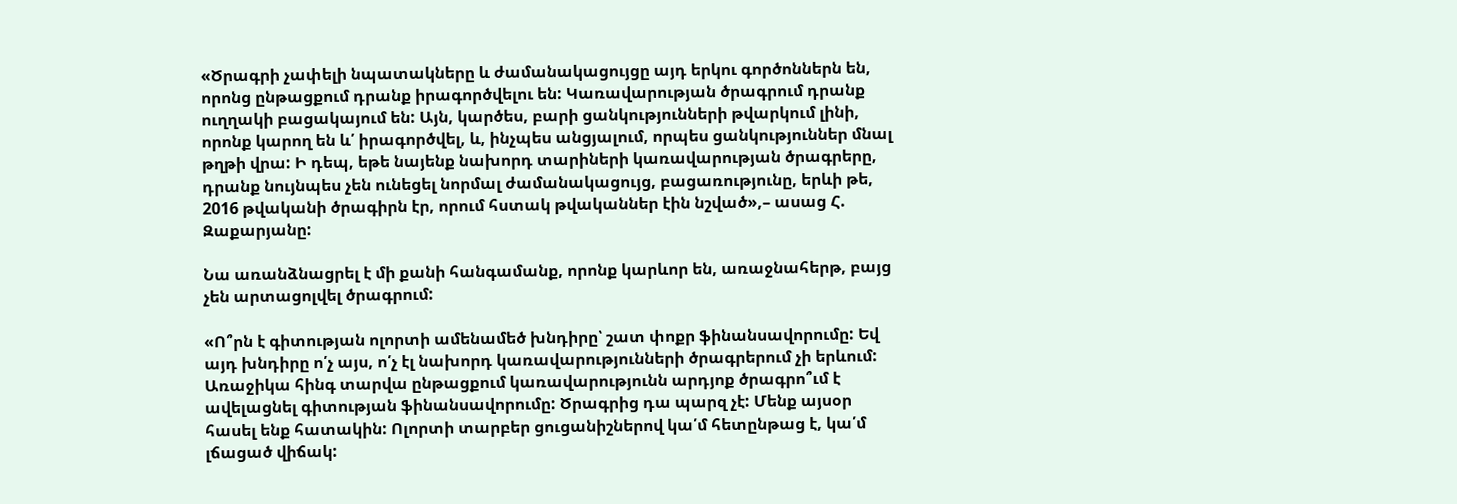«Ծրագրի չափելի նպատակները և ժամանակացույցը այդ երկու գործոններն են, որոնց ընթացքում դրանք իրագործվելու են: Կառավարության ծրագրում դրանք ուղղակի բացակայում են: Այն, կարծես, բարի ցանկությունների թվարկում լինի, որոնք կարող են և՛ իրագործվել, և, ինչպես անցյալում, որպես ցանկություններ մնալ թղթի վրա: Ի դեպ, եթե նայենք նախորդ տարիների կառավարության ծրագրերը, դրանք նույնպես չեն ունեցել նորմալ ժամանակացույց, բացառությունը, երևի թե, 2016 թվականի ծրագիրն էր, որում հստակ թվականներ էին նշված»,– ասաց Հ. Զաքարյանը:

Նա առանձնացրել է մի քանի հանգամանք, որոնք կարևոր են, առաջնահերթ, բայց չեն արտացոլվել ծրագրում:

«Ո՞րն է գիտության ոլորտի ամենամեծ խնդիրը՝ շատ փոքր ֆինանսավորումը: Եվ այդ խնդիրը ո՛չ այս, ո՛չ էլ նախորդ կառավարությունների ծրագրերում չի երևում: Առաջիկա հինգ տարվա ընթացքում կառավարությունն արդյոք ծրագրո՞ւմ է ավելացնել գիտության ֆինանսավորումը: Ծրագրից դա պարզ չէ: Մենք այսօր հասել ենք հատակին: Ոլորտի տարբեր ցուցանիշներով կա՛մ հետընթաց է, կա՛մ լճացած վիճակ: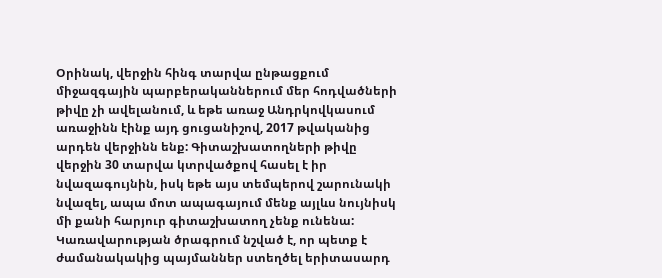Օրինակ, վերջին հինգ տարվա ընթացքում միջազգային պարբերականներում մեր հոդվածների թիվը չի ավելանում, և եթե առաջ Անդրկովկասում առաջինն էինք այդ ցուցանիշով, 2017 թվականից արդեն վերջինն ենք: Գիտաշխատողների թիվը վերջին 30 տարվա կտրվածքով հասել է իր նվազագույնին, իսկ եթե այս տեմպերով շարունակի նվազել, ապա մոտ ապագայում մենք այլևս նույնիսկ մի քանի հարյուր գիտաշխատող չենք ունենա: Կառավարության ծրագրում նշված է, որ պետք է ժամանակակից պայմաններ ստեղծել երիտասարդ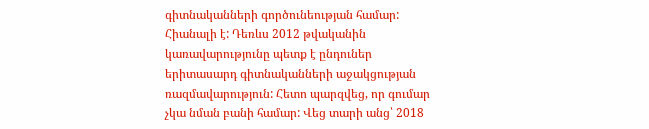գիտնականների գործունեության համար: Հիանալի է: Դեռևս 2012 թվականին կառավարությունը պետք է ընդուներ երիտասարդ գիտնականների աջակցության ռազմավարություն: Հետո պարզվեց, որ գումար չկա նման բանի համար: Վեց տարի անց՝ 2018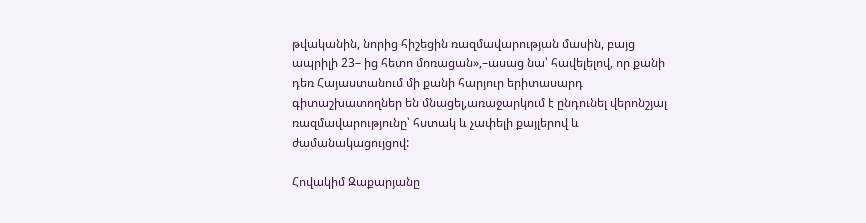թվականին, նորից հիշեցին ռազմավարության մասին, բայց ապրիլի 23– ից հետո մոռացան»,–ասաց նա՝ հավելելով, որ քանի դեռ Հայաստանում մի քանի հարյուր երիտասարդ գիտաշխատողներ են մնացել,առաջարկում է ընդունել վերոնշյալ ռազմավարությունը՝ հստակ և չափելի քայլերով և ժամանակացույցով:

Հովակիմ Զաքարյանը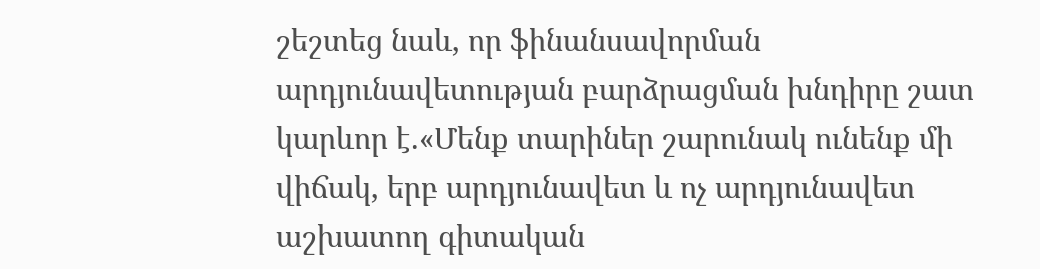շեշտեց նաև, որ ֆինանսավորման արդյունավետության բարձրացման խնդիրը շատ կարևոր է.«Մենք տարիներ շարունակ ունենք մի վիճակ, երբ արդյունավետ և ոչ արդյունավետ աշխատող գիտական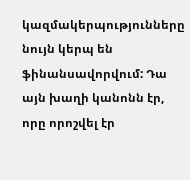կազմակերպությունները նույն կերպ են ֆինանսավորվում: Դա այն խաղի կանոնն էր, որը որոշվել էր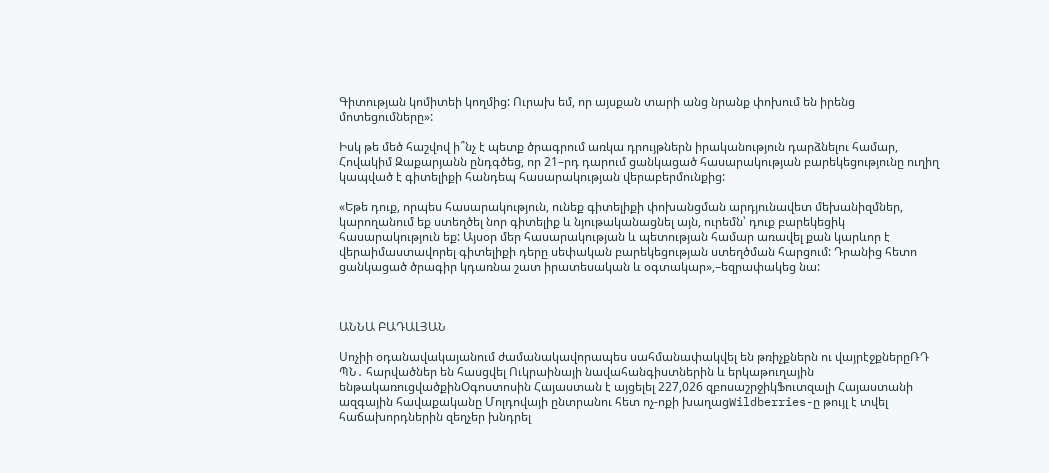Գիտության կոմիտեի կողմից: Ուրախ եմ, որ այսքան տարի անց նրանք փոխում են իրենց մոտեցումները»:

Իսկ թե մեծ հաշվով ի՞նչ է պետք ծրագրում առկա դրույթներն իրականություն դարձնելու համար, Հովակիմ Զաքարյանն ընդգծեց, որ 21–րդ դարում ցանկացած հասարակության բարեկեցությունը ուղիղ կապված է գիտելիքի հանդեպ հասարակության վերաբերմունքից:

«Եթե դուք, որպես հասարակություն, ունեք գիտելիքի փոխանցման արդյունավետ մեխանիզմներ, կարողանում եք ստեղծել նոր գիտելիք և նյութականացնել այն, ուրեմն՝ դուք բարեկեցիկ հասարակություն եք: Այսօր մեր հասարակության և պետության համար առավել քան կարևոր է վերաիմաստավորել գիտելիքի դերը սեփական բարեկեցության ստեղծման հարցում: Դրանից հետո ցանկացած ծրագիր կդառնա շատ իրատեսական և օգտակար»,–եզրափակեց նա:



ԱՆՆԱ ԲԱԴԱԼՅԱՆ

Սոչիի օդանավակայանում ժամանակավորապես սահմանափակվել են թռիչքներն ու վայրէջքներըՌԴ ՊՆ․ հարվածներ են հասցվել Ուկրաինայի նավահանգիստներին և երկաթուղային ենթակառուցվածքինՕգոստոսին Հայաստան է այցելել 227,026 զբոսաշրջիկՖուտզալի Հայաստանի ազգային հավաքականը Մոլդովայի ընտրանու հետ ոչ-ոքի խաղացWildberries-ը թույլ է տվել հաճախորդներին զեղչեր խնդրել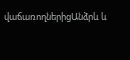վաճառողներիցԱնձրև և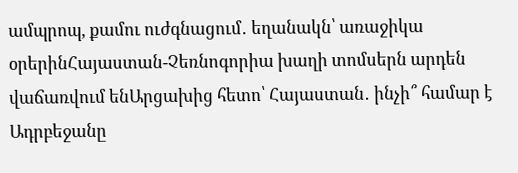ամպրոպ, քամու ուժգնացում․ եղանակն՝ առաջիկա օրերինՀայաստան-Չեռնոգորիա խաղի տոմսերն արդեն վաճառվում ենԱրցախից հետո՝ Հայաստան․ ինչի՞ համար է Ադրբեջանը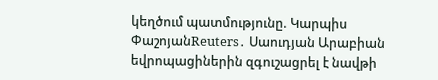կեղծում պատմությունը. Կարպիս ՓաշոյանReuters․ Սաուդյան Արաբիան եվրոպացիներին զգուշացրել է նավթի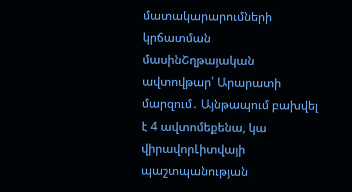մատակարարումների կրճատման մասինՇղթայական ավտովթար՝ Արարատի մարզում․ Այնթապում բախվել է 4 ավտոմեքենա, կա վիրավորԼիտվայի պաշտպանության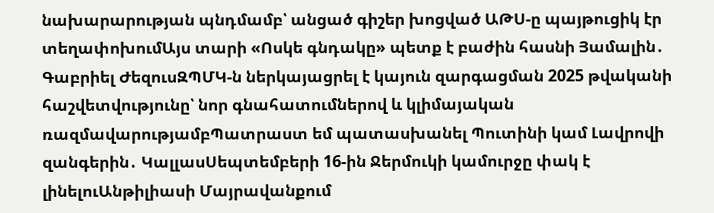նախարարության պնդմամբ՝ անցած գիշեր խոցված ԱԹՍ-ը պայթուցիկ էր տեղափոխումԱյս տարի «Ոսկե գնդակը» պետք է բաժին հասնի Յամալին․ Գաբրիել ԺեզուսԶՊՄԿ-ն ներկայացրել է կայուն զարգացման 2025 թվականի հաշվետվությունը՝ նոր գնահատումներով և կլիմայական ռազմավարությամբՊատրաստ եմ պատասխանել Պուտինի կամ Լավրովի զանգերին․ ԿալլասՍեպտեմբերի 16-ին Ջերմուկի կամուրջը փակ է լինելուԱնթիլիասի Մայրավանքում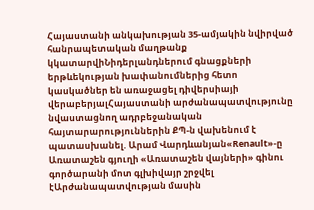Հայաստանի անկախության 35-ամյակին նվիրված հանրապետական մաղթանք կկատարվիՆիդերլանդներում գնացքների երթևեկության խափանումներից հետո կասկածներ են առաջացել դիվերսիայի վերաբերյալՀայաստանի արժանապատվությունը նվաստացնող ադրբեջանական հայտարարություններին ՔՊ-ն վախենում է պատասխանել. Արամ Վարդևանյան«Renault»-ը Առատաշեն գյուղի «Առատաշեն վայների» գինու գործարանի մոտ գլխիվայր շրջվել էԱրժանապատվության մասին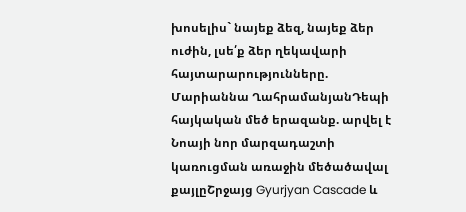խոսելիս` նայեք ձեզ, նայեք ձեր ուժին, լսե՛ք ձեր ղեկավարի հայտարարությունները. Մարիաննա ՂահրամանյանԴեպի հայկական մեծ երազանք. արվել է Նոայի նոր մարզադաշտի կառուցման առաջին մեծածավալ քայլըՇրջայց Gyurjyan Cascade և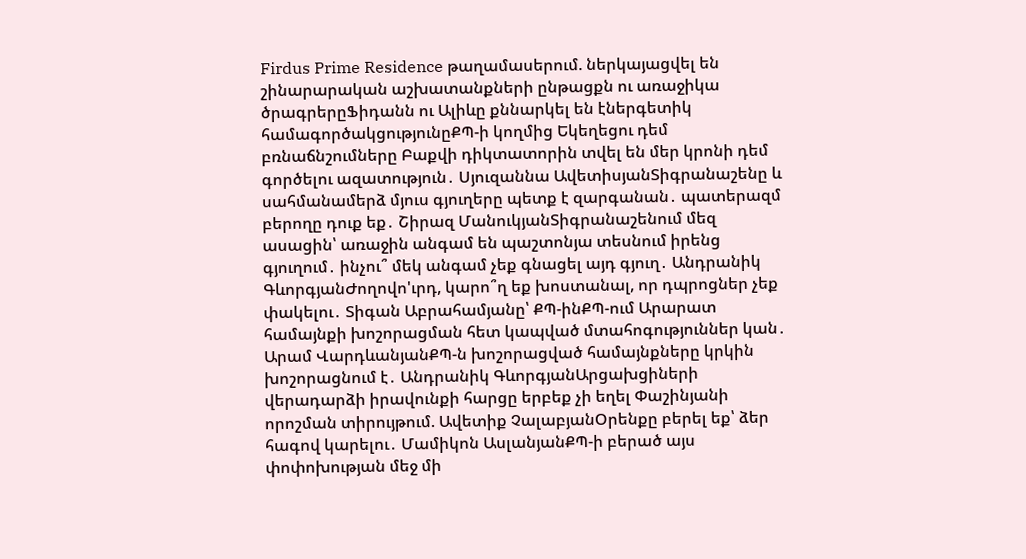Firdus Prime Residence թաղամասերում. ներկայացվել են շինարարական աշխատանքների ընթացքն ու առաջիկա ծրագրերըՖիդանն ու Ալիևը քննարկել են էներգետիկ համագործակցությունըՔՊ-ի կողմից Եկեղեցու դեմ բռնաճնշումները Բաքվի դիկտատորին տվել են մեր կրոնի դեմ գործելու ազատություն․ Սյուզաննա ԱվետիսյանՏիգրանաշենը և սահմանամերձ մյուս գյուղերը պետք է զարգանան․ պատերազմ բերողը դուք եք․ Շիրազ ՄանուկյանՏիգրանաշենում մեզ ասացին՝ առաջին անգամ են պաշտոնյա տեսնում իրենց գյուղում․ ինչու՞ մեկ անգամ չեք գնացել այդ գյուղ․ Անդրանիկ ԳևորգյանԺողովո'ւրդ, կարո՞ղ եք խոստանալ, որ դպրոցներ չեք փակելու․ Տիգան Աբրահամյանը՝ ՔՊ-ինՔՊ-ում Արարատ համայնքի խոշորացման հետ կապված մտահոգություններ կան․ Արամ ՎարդևանյանՔՊ-ն խոշորացված համայնքները կրկին խոշորացնում է․ Անդրանիկ ԳևորգյանԱրցախցիների վերադարձի իրավունքի հարցը երբեք չի եղել Փաշինյանի որոշման տիրույթում. Ավետիք ՉալաբյանՕրենքը բերել եք՝ ձեր հագով կարելու․ Մամիկոն ԱսլանյանՔՊ-ի բերած այս փոփոխության մեջ մի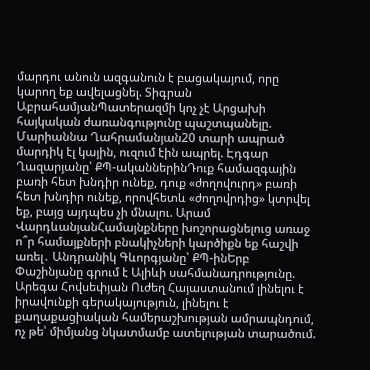մարդու անուն ազգանուն է բացակայում, որը կարող եք ավելացնել. Տիգրան ԱբրահամյանՊատերազմի կոչ չէ Արցախի հայկական ժառանգությունը պաշտպանելը. Մարիաննա Ղահրամանյան20 տարի ապրած մարդիկ էլ կային, ուզում էին ապրել. Էդգար Ղազարյանը՝ ՔՊ-ականներինԴուք համազգային բառի հետ խնդիր ունեք, դուք «ժողովուրդ» բառի հետ խնդիր ունեք, որովհետև «ժողովրդից» կտրվել եք, բայց այդպես չի մնալու. Արամ ՎարդևանյանՀամայնքները խոշորացնելուց առաջ ո՞ր համայքների բնակիչների կարծիքն եք հաշվի առել․ Անդրանիկ Գևորգյանը՝ ՔՊ-ինԵրբ Փաշինյանը գրում է Ալիևի սահմանադրությունը. Արեգա Հովսեփյան Ուժեղ Հայաստանում լինելու է իրավունքի գերակայություն, լինելու է քաղաքացիական համերաշխության ամրապնդում, ոչ թե՝ միմյանց նկատմամբ ատելության տարածում.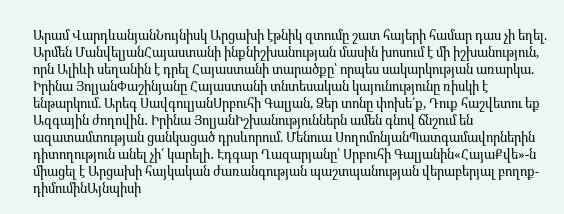Արամ ՎարդևանյանՆույնիսկ Արցախի էթնիկ զտումը շատ հայերի համար դաս չի եղել. Արմեն ՄանվելյանՀայաստանի ինքնիշխանության մասին խոսում է մի իշխանություն, որն Ալիևի սեղանին է դրել Հայաստանի տարածքը՝ որպես սակարկության առարկա. Իրինա ՅոլյանՓաշինյանը Հայաստանի տնտեսական կայունությունը ռիսկի է ենթարկում. Արեգ ՍավգուլյանՍրբուհի Գալյան, Ձեր տոնը փոխե՛ք, Դուք հաշվետու եք Ազգային ժողովին․ Իրինա ՅոլյանԻշխանություններն ամեն գնով ճնշում են ազատամտության ցանկացած դրսևորում. Մենուա ՍողոմոնյանՊատգամավորներին դիտողություն անել չի՛ կարելի․ Էդգար Ղազարյանը՝ Սրբուհի Գալյանին«ՀայաՔվե»-ն միացել է Արցախի հայկական ժառանգության պաշտպանության վերաբերյալ բողոք-դիմումինԱյնպիսի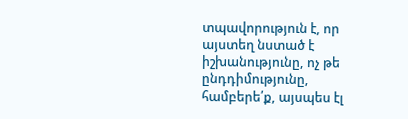տպավորություն է, որ այստեղ նստած է իշխանությունը, ոչ թե ընդդիմությունը, համբերե՛ք, այսպես էլ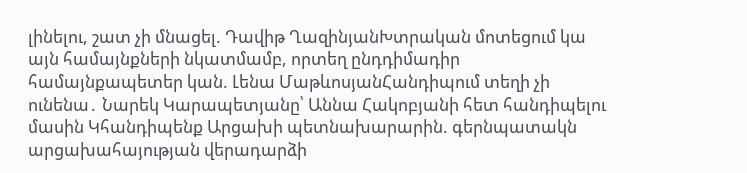լինելու, շատ չի մնացել. Դավիթ ՂազինյանԽտրական մոտեցում կա այն համայնքների նկատմամբ, որտեղ ընդդիմադիր համայնքապետեր կան. Լենա ՄաթևոսյանՀանդիպում տեղի չի ունենա․ Նարեկ Կարապետյանը՝ Աննա Հակոբյանի հետ հանդիպելու մասին Կհանդիպենք Արցախի պետնախարարին. գերնպատակն արցախահայության վերադարձի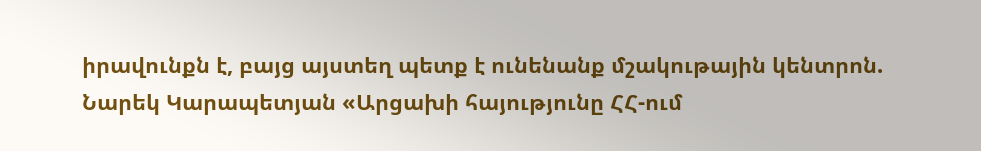իրավունքն է, բայց այստեղ պետք է ունենանք մշակութային կենտրոն. Նարեկ Կարապետյան «Արցախի հայությունը ՀՀ-ում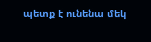պետք է ունենա մեկ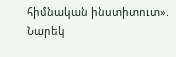հիմնական ինստիտուտ». Նարեկ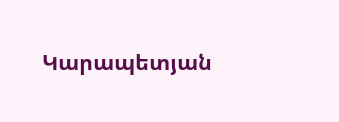Կարապետյան